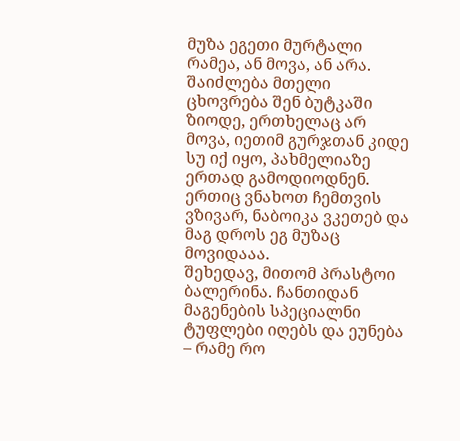მუზა ეგეთი მურტალი რამეა, ან მოვა, ან არა. შაიძლება მთელი ცხოვრება შენ ბუტკაში ზიოდე, ერთხელაც არ მოვა, იეთიმ გურჯთან კიდე სუ იქ იყო, პახმელიაზე ერთად გამოდიოდნენ.
ერთიც ვნახოთ ჩემთვის ვზივარ, ნაბოიკა ვკეთებ და მაგ დროს ეგ მუზაც მოვიდააა.
შეხედავ, მითომ პრასტოი ბალერინა. ჩანთიდან მაგენების სპეციალნი ტუფლები იღებს და ეუნება – რამე რო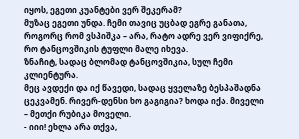იყოს, ეგეთი კუანტები ვერ შეკერამ?
მუზაც ეგეთი უნდა. ჩემი თავიც უცბად ეგრე განათა, როგორც რომ ვსპიშკა – არა, რატო ადრე ვერ ვიფიქრე, რო ტანცოვშიკის ტუფლი მალე იხევა.
ზნაჩიტ, სადაც ბლომად ტანცოვშიკია, სულ ჩემი კლიენტურა.
მეც ავდექი და იქ წავედი, სადაც ყველაზე ბესპაშადნა ცეკვამენ. რივერ-დენსი ხო გაგიგია? ხოდა იქა. მიველი – მეთქი რუბიკა მოველი.
- იიი! ეხლა არა თქვა,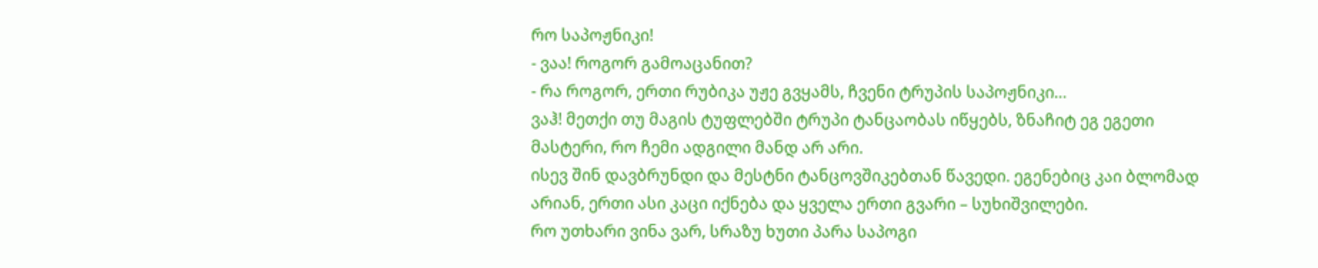რო საპოჟნიკი!
- ვაა! როგორ გამოაცანით?
- რა როგორ, ერთი რუბიკა უჟე გვყამს, ჩვენი ტრუპის საპოჟნიკი…
ვაჰ! მეთქი თუ მაგის ტუფლებში ტრუპი ტანცაობას იწყებს, ზნაჩიტ ეგ ეგეთი მასტერი, რო ჩემი ადგილი მანდ არ არი.
ისევ შინ დავბრუნდი და მესტნი ტანცოვშიკებთან წავედი. ეგენებიც კაი ბლომად არიან, ერთი ასი კაცი იქნება და ყველა ერთი გვარი – სუხიშვილები.
რო უთხარი ვინა ვარ, სრაზუ ხუთი პარა საპოგი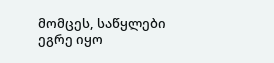მომცეს, საწყლები ეგრე იყო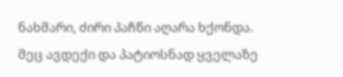ნახმარი, ძირი პაჩწი აღარა ხქონდა.
მეც ავდექი და პატიოსნად ყველაზე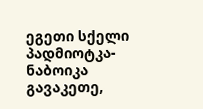ეგეთი სქელი პადმიოტკა-ნაბოიკა გავაკეთე,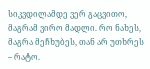სიკვდილამდე ვერ გაცვითო, მაგრამ ვირო მადლი. რო ნახეს, მაგრა მეჩხუბეს, თან არ უთხრეს – რატო.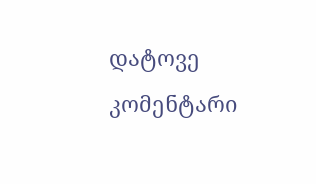დატოვე კომენტარი